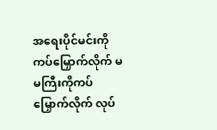အရေးပိုင်မင်းကို ကပ်မြှောက်လိုက် မမကြီးကိုကပ်မြှောက်လိုက် လုပ်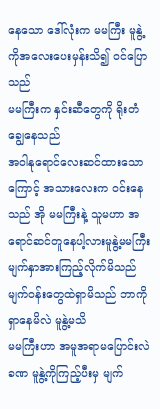နေသော ဒေါ်လုံးက မမကြီး မူနွဲ့ကိုအလေးပေးမှန်းသိ၍ ဝင်ပြောသည်
မမကြီးက နှင်းဆီတွေကို ရိုးတံချွေနေသည်
အဝါနုရောင်လေးဆင်ထားသောကြောင့် အသားလေးက ဝင်းနေသည် အို မမကြီးနဲ့ သူမဟာ အရောင်ဆင်တူနေပါ့လားမူနွဲ့မမကြီးမျက်နှာအားကြည့်လိုက်မိသည်
မျက်ဝန်းတွေထဲရှာမိသည် ဘာကိုရှာနေမိလဲ မူနွဲ့မသိ
မမကြီးဟာ အမူအရာမပြောင်းလဲ ခဏ မူနွဲ့ကိုကြည့်ပီးမှ မျက်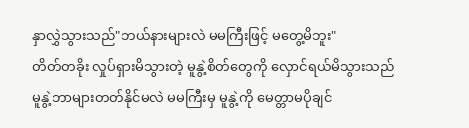နှာလွှဲသွားသည်"ဘယ်နားများလဲ မမကြီးဖြင့် မတွေ့မိဘူး"
တိတ်တခိုး လှုပ်ရှားမိသွားတဲ့ မူနွဲ့စိတ်တွေကို လှောင်ရယ်မိသွားသည်
မူနွဲ့ဘာများတတ်နိုင်မလဲ မမကြီးမှ မူနွဲ့ကို မေတ္တာမပိုချင်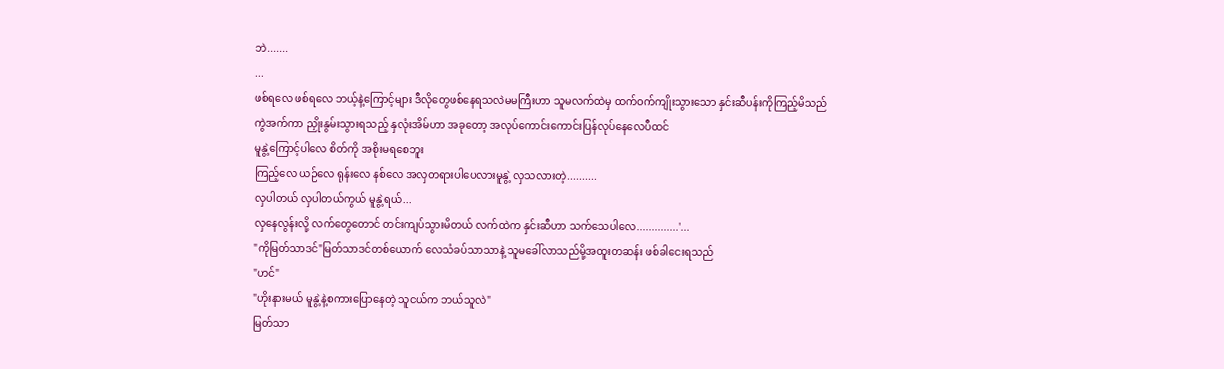ဘဲ.......
...
ဖစ်ရလေ ဖစ်ရလေ ဘယ့်နဲ့ကြောင့်များ ဒီလိုတွေဖစ်နေရသလဲမမကြီးဟာ သူမလက်ထဲမှ ထက်ဝက်ကျိုးသွားသော နှင်းဆီပန်းကိုကြည့်မိသည်
ကွဲအက်ကာ ညှိုးနွမ်းသွားရသည့် နှလုံးအိမ်ဟာ အခုတော့ အလုပ်ကောင်းကောင်းပြန်လုပ်နေလေပီထင်
မူနွဲ့ကြောင့်ပါလေ စိတ်ကို အစိုးမရစေဘူး
ကြည့်လေ ယဉ်လေ ရုန်းလေ နစ်လေ အလှတရားပါပေလားမူနွဲ့ လှသလားတဲ့..........
လှပါတယ် လှပါတယ်ကွယ် မူနွဲ့ရယ်...
လှနေလွန်းလို့ လက်တွေတောင် တင်းကျပ်သွားမိတယ် လက်ထဲက နှင်းဆီဟာ သက်သေပါလေ..............'...
"ကိုမြတ်သာဒင်"မြတ်သာဒင်တစ်ယောက် လေသံခပ်သာသာနဲ့ သူမခေါ်လာသည်မို့အထူးတဆန်း ဖစ်ခါငေးရသည်
"ဟင်"
"ဟိုးနားမယ် မူနွဲ့နဲ့စကားပြောနေတဲ့ သူငယ်က ဘယ်သူလဲ"
မြတ်သာ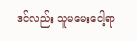ဒင်လည်း သူမမေးငေါ့ရာ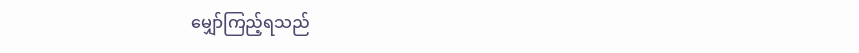မျှော်ကြည့်ရသည်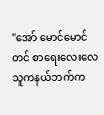"အော် မောင်မောင်တင် စာရေးလေးလေ သူကနယ်ဘက်က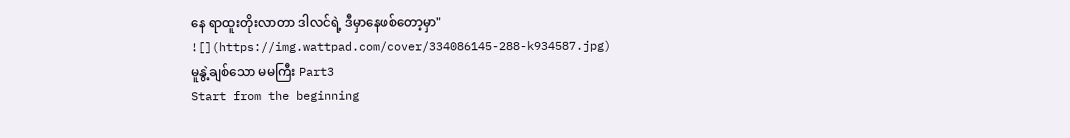နေ ရာထူးတိုးလာတာ ဒါလင်ရဲ့ ဒီမှာနေဖစ်တော့မှာ"
![](https://img.wattpad.com/cover/334086145-288-k934587.jpg)
မူနွဲ့ချစ်သော မမကြီး Part3
Start from the beginning